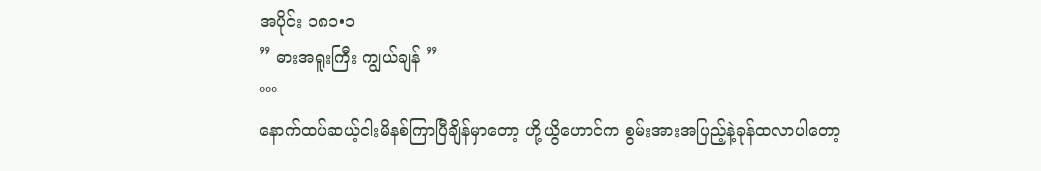အပိုင်း ၁၈၁•၁
” ဓားအရူးကြီး ကျွယ်ချန် ”
°°°
နောက်ထပ်ဆယ့်ငါးမိနစ်ကြာပြီချိန်မှာတော့ ဟို့ယွိဟောင်က စွမ်းအားအပြည့်နဲ့ခုန်ထလာပါတော့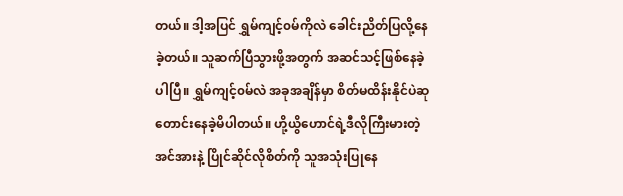တယ်။ ဒါ့အပြင် ရွှမ်ကျင့်၀မ်ကိုလဲ ခေါင်းညိတ်ပြလို့နေခဲ့တယ်။ သူဆက်ပြီသွားဖို့အတွက် အဆင်သင့်ဖြစ်နေခဲ့ပါပြီ။ ရွှမ်ကျင့်၀မ်လဲ အခုအချိန်မှာ စိတ်မထိန်းနိုင်ပဲဆုတောင်းနေခဲ့မိပါတယ်။ ဟို့ယွိဟောင်ရဲ့ဒီလိုကြီးမားတဲ့အင်အားနဲ့ ပြိုင်ဆိုင်လိုစိတ်ကို သူအသုံးပြုနေ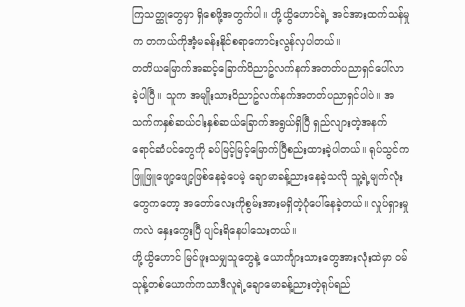ကြသတ္ထုတွေမှာ ရှိစေဖို့အတွက်ပါ။ ဟို့ယွိဟောင်ရဲ့ အင်အားထက်သန်မှုက တကယ်ကိုအံ့မခန်းနိုင်စရာကောင်းလွန်လှပါတယ်။
တတိယမြောက်အဆင့်ခြောက်၀ိညာဥ်လက်နက်အတတ်ပညာရှင်ပေါ်လာခဲ့ပါပြီ။ သူက အမျိုးသား၀ိညာဥ်လက်နက်အတတ်ပညာရှင်ပါပဲ။ အသက်ကနှစ်ဆယ်ငါးနှစ်ဆယ်ခြောက်အရွယ်ရှိပြီ ရှည်လျားတဲ့အနက်ရောင်ဆံပင်တွေကို ခပ်မြင့်မြင့်မြောက်ပြီစည်းထားခဲ့ပါတယ်။ ရုပ်သွင်က ဖြူဖြူဖျော့ဖျော့ဖြစ်နေခဲ့ပေမဲ့ ချောမာခန့်ညားနေခဲ့သလို သူ့ရဲ့မျက်လုံးတွေကတော့ အတော်လေးကိုစွမ်းအားမရှိတဲ့ပုံပေါ်နေခဲ့တယ်။ လှုပ်ရှားမှုကလဲ နှေးကွေးပြီ ပျင်းရိနေပါသေးတယ်။
ဟို့ယွိဟောင် မြင်ဖူးသမျှသူတွေနဲ့ ယောင်္ကျားသားတွေအားလုံးထဲမှာ ၀မ်သုန့်တစ်ယောက်ကသာဒီလူရဲ့ချောမောခန့်ညားတဲ့ရုပ်ရည်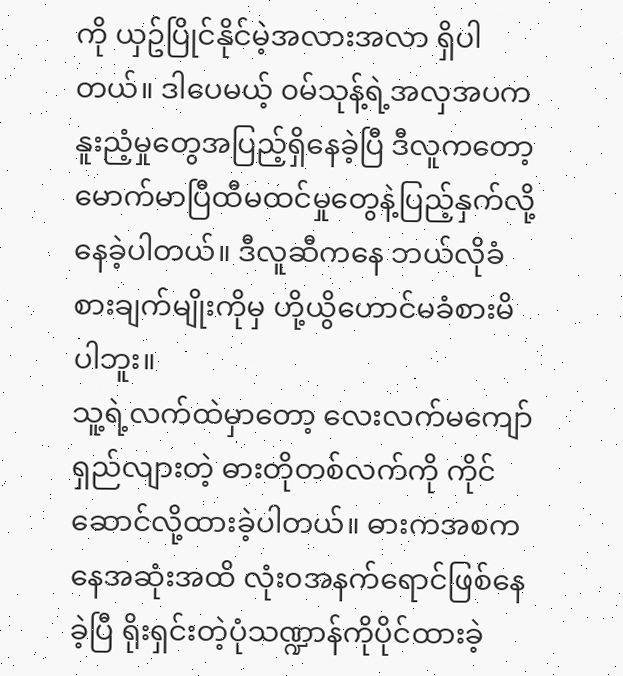ကို ယှဥ်ပြိုင်နိုင်မဲ့အလားအလာ ရှိပါတယ်။ ဒါပေမယ့် ၀မ်သုန့်ရဲ့အလှအပက နူးညံ့မှုတွေအပြည့်ရှိနေခဲ့ပြီ ဒီလူကတော့ မောက်မာပြီထီမထင်မှုတွေနဲ့ပြည့်နှက်လို့နေခဲ့ပါတယ်။ ဒီလူဆီကနေ ဘယ်လိုခံစားချက်မျိုးကိုမှ ဟို့ယွိဟောင်မခံစားမိပါဘူး။
သူ့ရဲ့လက်ထဲမှာတော့ လေးလက်မကျော်ရှည်လျားတဲ့ ဓားတိုတစ်လက်ကို ကိုင်ဆောင်လို့ထားခဲ့ပါတယ်။ ဓားကအစကနေအဆုံးအထိ လုံး၀အနက်ရောင်ဖြစ်နေခဲ့ပြီ ရိုးရှင်းတဲ့ပုံသဏ္ဍာန်ကိုပိုင်ထားခဲ့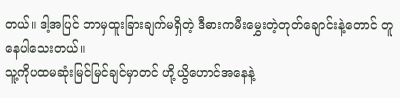တယ်။ ဒါ့အပြင် ဘာမှထူးခြားချက်မရှိတဲ့ ဒီဓားကမီးမွှေးတဲ့တုတ်ချောင်းနဲ့တောင် တူနေပါသေးတယ်။
သူ့ကိုပထမဆုံးမြင်မြင်ချင်မှာတင် ဟို့ယွိဟောင်အနေနဲ့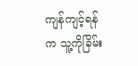ကျန်ကျင့်ရန်က သူ့ကိုခြိမ်း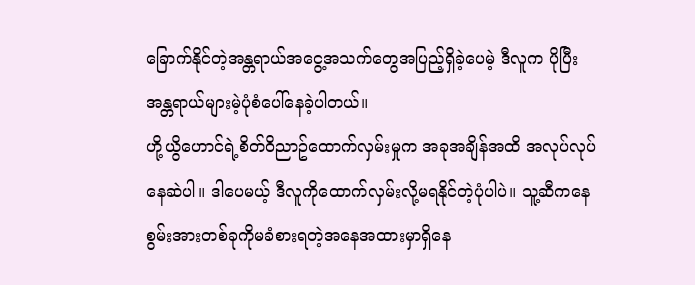ခြောက်နိုင်တဲ့အန္တရာယ်အငွေ့အသက်တွေအပြည့်ရှိခဲ့ပေမဲ့ ဒီလူက ပိုပြီးအန္တရာယ်များမဲ့ပုံစံပေါ်နေခဲ့ပါတယ်။
ဟို့ယွိဟောင်ရဲ့စိတ်၀ိညာဥ်ထောက်လှမ်းမှုက အခုအချိန်အထိ အလုပ်လုပ်နေဆဲပါ။ ဒါပေမယ့် ဒီလူကိုထောက်လှမ်းလို့မရနိုင်တဲ့ပုံပါပဲ။ သူ့ဆီကနေ စွမ်းအားတစ်ခုကိုမခံစားရတဲ့အနေအထားမှာရှိနေ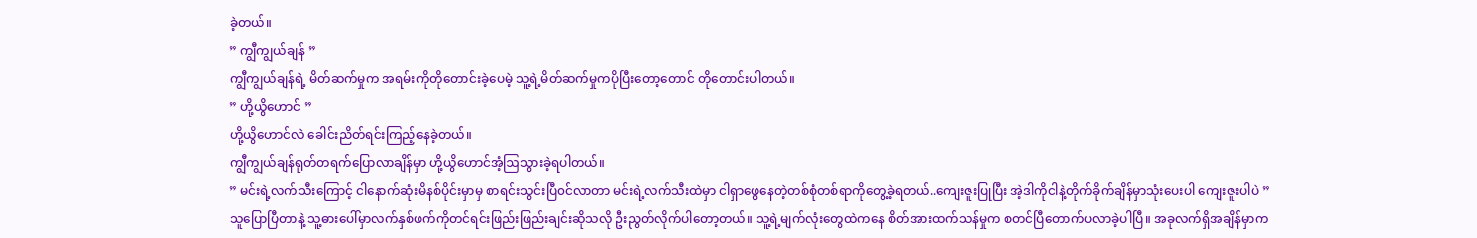ခဲ့တယ်။
” ကျွီကျွယ်ချန် ”
ကျွီကျွယ်ချန်ရဲ့ မိတ်ဆက်မှုက အရမ်းကိုတိုတောင်းခဲ့ပေမဲ့ သူ့ရဲ့မိတ်ဆက်မှုကပိုပြီးတော့တောင် တိုတောင်းပါတယ်။
” ဟို့ယွိဟောင် ”
ဟို့ယွိဟောင်လဲ ခေါင်းညိတ်ရင်းကြည့်နေခဲ့တယ်။
ကျွီကျွယ်ချန်ရုတ်တရက်ပြောလာချိန်မှာ ဟို့ယွိဟောင်အံ့ဩသွားခဲ့ရပါတယ်။
” မင်းရဲ့လက်သီးကြောင့် ငါနောက်ဆုံးမိနစ်ပိုင်းမှာမှ စာရင်းသွင်းပြီ၀င်လာတာ မင်းရဲ့လက်သီးထဲမှာ ငါရှာဖွေနေတဲ့တစ်စုံတစ်ရာကိုတွေ့ခဲ့ရတယ်..ကျေးဇူးပြုပြီး အဲ့ဒါကိုငါနဲ့တိုက်ခိုက်ချိန်မှာသုံးပေးပါ ကျေးဇူးပါပဲ ”
သူပြောပြီတာနဲ့ သူ့ဓားပေါ်မှာလက်နှစ်ဖက်ကိုတင်ရင်းဖြည်းဖြည်းချင်းဆိုသလို ဦးညွတ်လိုက်ပါတော့တယ်။ သူ့ရဲ့မျက်လုံးတွေထဲကနေ စိတ်အားထက်သန်မှုက စတင်ပြီတောက်ပလာခဲ့ပါပြီ။ အခုလက်ရှိအချိန်မှာက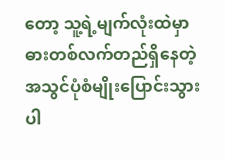တော့ သူ့ရဲ့မျက်လုံးထဲမှာ ဓားတစ်လက်တည်ရှိနေတဲ့အသွင်ပုံစံမျိုးပြောင်းသွားပါ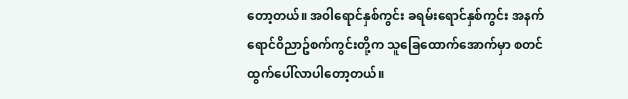တော့တယ်။ အ၀ါရောင်နှစ်ကွင်း ခရမ်းရောင်နှစ်ကွင်း အနက်ရောင်၀ိညာဥ်စက်ကွင်းတို့က သူခြေထောက်အောက်မှာ စတင်ထွက်ပေါ်လာပါတော့တယ်။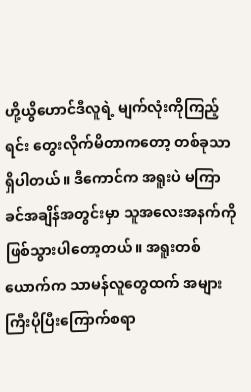ဟို့ယွိဟောင်ဒီလူရဲ့ မျက်လုံးကိုကြည့်ရင်း တွေးလိုက်မိတာကတော့ တစ်ခုသာရှိပါတယ်။ ဒီကောင်က အရူးပဲ မကြာခင်အချိန်အတွင်းမှာ သူအလေးအနက်ကိုဖြစ်သွားပါတော့တယ်။ အရူးတစ်ယောက်က သာမန်လူတွေထက် အများကြီးပိုပြီးကြောက်စရာ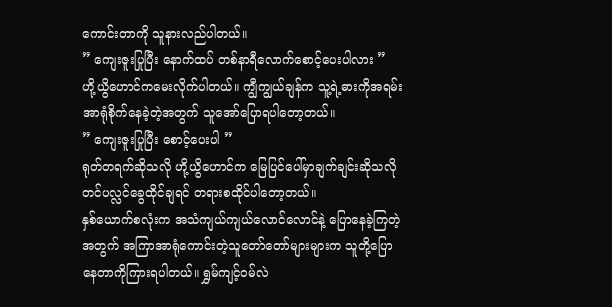ကောင်းတာကို သူနားလည်ပါတယ်။
” ကျေးဇူးပြုပြီး နောက်ထပ် တစ်နာရီလောက်စောင့်ပေးပါလား ”
ဟို့ယွိဟောင်ကမေးလိုက်ပါတယ်။ ကျွီကျွယ်ချန်က သူ့ရဲ့ဓားကိုအရမ်းအာရုံစိုက်နေခဲ့တဲ့အတွက် သူအော်ပြောရပါတော့တယ်။
” ကျေးဇူးပြုပြီး စောင့်ပေးပါ ”
ရုတ်တရက်ဆိုသလို ဟို့ယွိဟောင်က မြေပြင်ပေါ်မှာချက်ချင်းဆိုသလို တင်ပလ္လင်ခွေထိုင်ချရင် တရားစထိုင်ပါတော့တယ်။
နှစ်ယောက်စလုံးက အသံကျယ်ကျယ်လောင်လောင်နဲ့ ပြောနေခဲ့ကြတဲ့အတွက် အကြာအာရုံကောင်းတဲ့သူတော်တော်များများက သူတို့ပြောနေတာကိုကြားရပါတယ်။ ရွှမ်ကျင့်၀မ်လဲ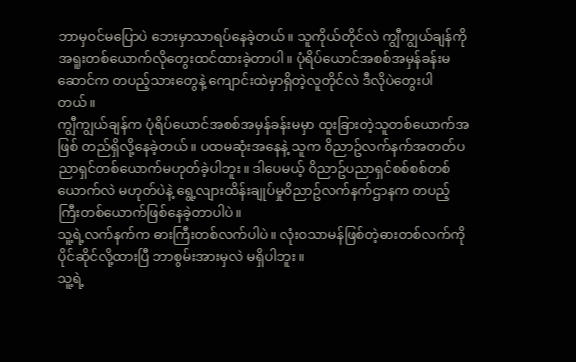ဘာမှ၀င်မပြောပဲ ဘေးမှာသာရပ်နေခဲ့တယ်။ သူကိုယ်တိုင်လဲ ကျွီကျွယ်ချန်ကို အရူးတစ်ယောက်လိုတွေးထင်ထားခဲ့တာပါ။ ပုံရိပ်ယောင်အစစ်အမှန်ခန်းမဆောင်က တပည့်သားတွေနဲ့ ကျောင်းထဲမှာရှိတဲ့လူတိုင်လဲ ဒီလိုပဲတွေးပါတယ်။
ကျွီကျွယ်ချန်က ပုံရိပ်ယောင်အစစ်အမှန်ခန်းမမှာ ထူးခြားတဲ့သူတစ်ယောက်အဖြစ် တည်ရှိလို့နေခဲ့တယ်။ ပထမဆုံးအနေနဲ့ သူက ၀ိညာဥ်လက်နက်အတတ်ပညာရှင်တစ်ယောက်မဟုတ်ခဲ့ပါဘူး။ ဒါပေမယ့် ၀ိညာဥ်ပညာရှင်စစ်စစ်တစ်ယောက်လဲ မဟုတ်ပဲနဲ့ ရွေ့လျားထိန်းချုပ်မှု၀ိညာဥ်လက်နက်ဌာနက တပည့်ကြီးတစ်ယောက်ဖြစ်နေခဲ့တာပါပဲ။
သူ့ရဲ့လက်နက်က ဓားကြီးတစ်လက်ပါပဲ။ လုံး၀သာမန်ဖြစ်တဲ့ဓားတစ်လက်ကိုပိုင်ဆိုင်လို့ထားပြီ ဘာစွမ်းအားမှလဲ မရှိပါဘူး။
သူ့ရဲ့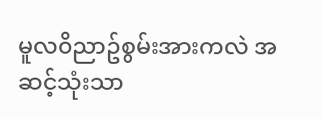မူလ၀ိညာဥ်စွမ်းအားကလဲ အဆင့်သုံးသာ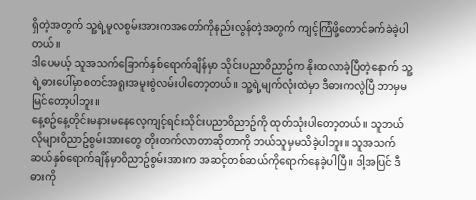ရှိတဲ့အတွက် သူ့ရဲ့မူလစွမ်းအားကအတော်ကိုနည်းလွန်တဲ့အတွက် ကျင့်ကြံဖို့တောင်ခက်ခဲခဲ့ပါတယ်။
ဒါပေမယ့် သူအသက်ခြောက်နှစ်ရောက်ချိန်မှာ သိုင်းပညာ၀ိညာဥ်က နိုးထလာခဲ့ပြီတဲ့နောက် သူ့ရဲ့ဓားပေါ်မှာစတင်အရူးအမူးစွဲလမ်းပါတော့တယ်။ သူ့ရဲ့မျက်လုံးထဲမှာ ဒီဓားကလွဲပြီ ဘာမှမမြင်တော့ပါဘူး။
နေ့စဥ်နေ့တိုင်းမနားမနေလေ့ကျင့်ရင်းသိုင်းပညာ၀ိညာဥ်ကို ထုတ်သုံးပါတော့တယ်။ သူဘယ်လိုများ၀ိညာဥ်စွမ်းအားတွေ တိုးတက်လာတာဆိုတာကို ဘယ်သူမှမသိခဲ့ပါဘူး။ သူအသက်ဆယ်နှစ်ရောက်ချိန်မှာ၀ိညာဥ်စွမ်းအားက အဆင့်တစ်ဆယ်ကိုရောက်နေခဲ့ပါပြီ။ ဒါ့အပြင် ဒီဓားကို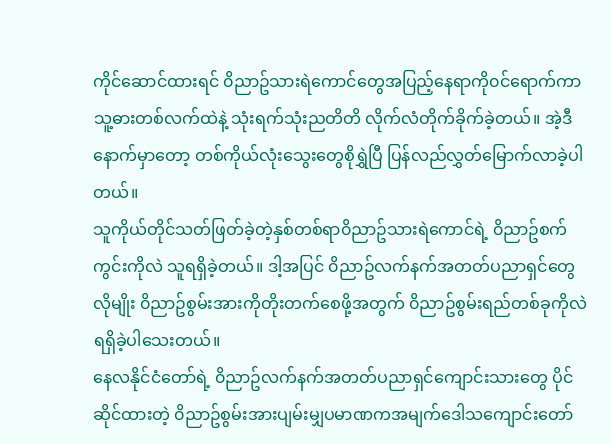ကိုင်ဆောင်ထားရင် ၀ိညာဥ်သားရဲကောင်တွေအပြည့်နေရာကို၀င်ရောက်ကာ သူ့ဓားတစ်လက်ထဲနဲ့ သုံးရက်သုံးညတိတိ လိုက်လံတိုက်ခိုက်ခဲ့တယ်။ အဲ့ဒီနောက်မှာတော့ တစ်ကိုယ်လုံးသွေးတွေစိုရွှဲပြီ ပြန်လည်လွှတ်မြောက်လာခဲ့ပါတယ်။
သူကိုယ်တိုင်သတ်ဖြတ်ခဲ့တဲ့နှစ်တစ်ရာ၀ိညာဥ်သားရဲကောင်ရဲ့ ၀ိညာဥ်စက်ကွင်းကိုလဲ သူရရှိခဲ့တယ်။ ဒါ့အပြင် ၀ိညာဥ်လက်နက်အတတ်ပညာရှင်တွေလိုမျိုး ၀ိညာဥ်စွမ်းအားကိုတိုးတက်စေဖို့အတွက် ၀ိညာဥ်စွမ်းရည်တစ်ခုကိုလဲ ရရှိခဲ့ပါသေးတယ်။
နေလနိုင်ငံတော်ရဲ့ ၀ိညာဥ်လက်နက်အတတ်ပညာရှင်ကျောင်းသားတွေ ပိုင်ဆိုင်ထားတဲ့ ၀ိညာဥ်စွမ်းအားပျမ်းမျှပမာဏကအမျက်ဒေါသကျောင်းတော်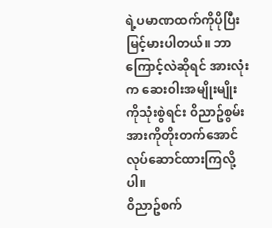ရဲ့ပမာဏထက်ကိုပိုပြီးမြင့်မားပါတယ်။ ဘာကြောင့်လဲဆိုရင် အားလုံးက ဆေး၀ါးအမျိုးမျိုးကိုသုံးစွဲရင်း ၀ိညာဥ်စွမ်းအားကိုတိုးတက်အောင် လုပ်ဆောင်ထားကြလို့ပါ။
၀ိညာဥ်စက်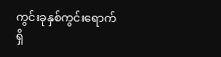ကွင်းခုနှစ်ကွင်းရောက်ရှိ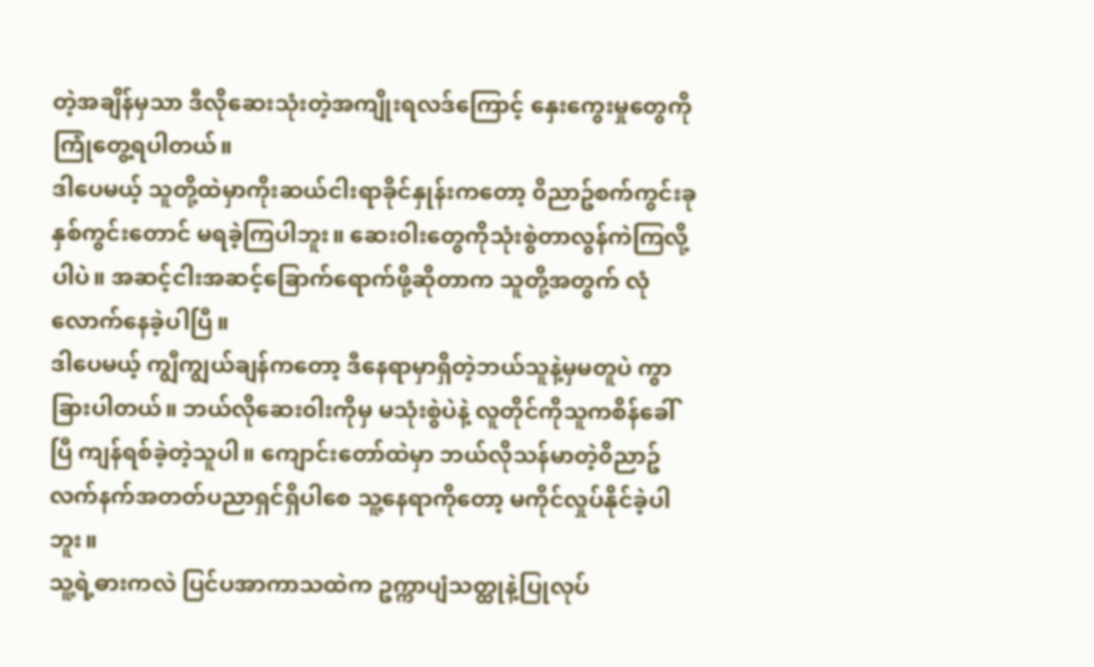တဲ့အချိန်မှသာ ဒီလိုဆေးသုံးတဲ့အကျိုးရလဒ်ကြောင့် နှေးကွေးမှုတွေကို ကြုံတွေ့ရပါတယ်။
ဒါပေမယ့် သူတို့ထဲမှာကိုးဆယ်ငါးရာခိုင်နှုန်းကတော့ ၀ိညာဥ်စက်ကွင်းခုနှစ်ကွင်းတောင် မရခဲ့ကြပါဘူး။ ဆေး၀ါးတွေကိုသုံးစွဲတာလွန်ကဲကြလို့ပါပဲ။ အဆင့်ငါးအဆင့်ခြောက်ရောက်ဖို့ဆိုတာက သူတို့အတွက် လုံလောက်နေခဲ့ပါပြီ။
ဒါပေမယ့် ကျွီကျွယ်ချန်ကတော့ ဒီနေရာမှာရှိတဲ့ဘယ်သူနဲ့မှမတူပဲ ကွာခြားပါတယ်။ ဘယ်လိုဆေး၀ါးကိုမှ မသုံးစွဲပဲနဲ့ လူတိုင်ကိုသူကစိန်ခေါ်ပြီ ကျန်ရစ်ခဲ့တဲ့သူပါ။ ကျောင်းတော်ထဲမှာ ဘယ်လိုသန်မာတဲ့၀ိညာဥ်လက်နက်အတတ်ပညာရှင်ရှိပါစေ သူ့နေရာကိုတော့ မကိုင်လှုပ်နိုင်ခဲ့ပါဘူး။
သူ့ရဲ့ဓားကလဲ ပြင်ပအာကာသထဲက ဥက္ကာပျံသတ္ထုနဲ့ပြုလုပ်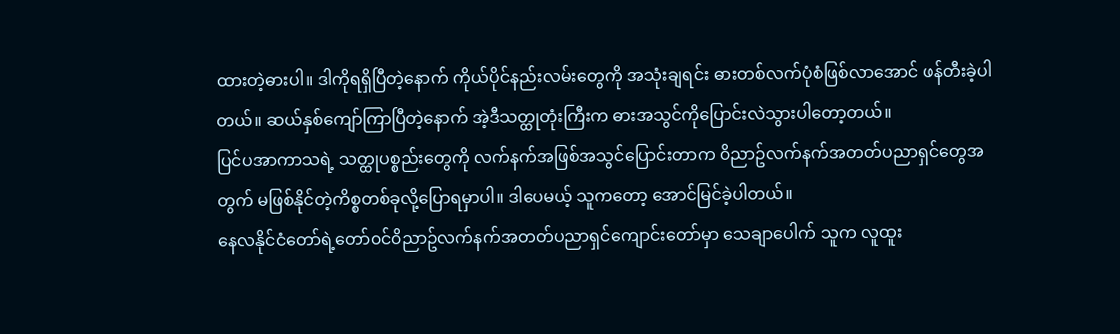ထားတဲ့ဓားပါ။ ဒါကိုရရှိပြီတဲ့နောက် ကိုယ်ပိုင်နည်းလမ်းတွေကို အသုံးချရင်း ဓားတစ်လက်ပုံစံဖြစ်လာအောင် ဖန်တီးခဲ့ပါတယ်။ ဆယ်နှစ်ကျော်ကြာပြီတဲ့နောက် အဲ့ဒီသတ္ထုတုံးကြီးက ဓားအသွင်ကိုပြောင်းလဲသွားပါတော့တယ်။
ပြင်ပအာကာသရဲ့ သတ္ထုပစ္စည်းတွေကို လက်နက်အဖြစ်အသွင်ပြောင်းတာက ၀ိညာဥ်လက်နက်အတတ်ပညာရှင်တွေအတွက် မဖြစ်နိုင်တဲ့ကိစ္စတစ်ခုလို့ပြောရမှာပါ။ ဒါပေမယ့် သူကတော့ အောင်မြင်ခဲ့ပါတယ်။
နေလနိုင်ငံတော်ရဲ့တော်၀င်၀ိညာဥ်လက်နက်အတတ်ပညာရှင်ကျောင်းတော်မှာ သေချာပေါက် သူက လူထူး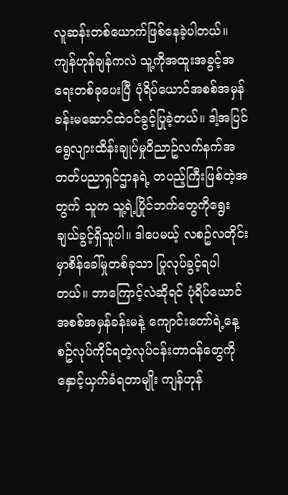လူဆန်းတစ်ယောက်ဖြစ်နေခဲ့ပါတယ်။ ကျန်ဟုန်ချန်ကလဲ သူ့ကိုအထူးအခွင့်အရေးတစ်ခုပေးပြီ ပုံရိပ်ယောင်အစစ်အမှန်ခန်းမဆောင်ထဲ၀င်ခွင့်ပြုခဲ့တယ်။ ဒါ့အပြင် ရွေလျားထိန်းချုပ်မှု၀ိညာဥ်လက်နက်အတတ်ပညာရှင်ဌာနရဲ့ တပည့်ကြီးဖြစ်တဲ့အတွက် သူက သူ့ရဲ့ပြိုင်ဘက်တွေကိုရွေးချယ်ခွင့်ရှိသူပါ။ ဒါပေမယ့် လစဥ်လတိုင်းမှာစိန်ခေါ်မှုတစ်ခုသာ ပြုလုပ်ခွင့်ရပါတယ်။ ဘာကြောင့်လဲဆိုရင် ပုံရိပ်ယောင်အစစ်အမှန်ခန်းမနဲ့ ကျောင်းတော်ရဲ့နေ့စဥ်လုပ်ကိုင်ရတဲ့လုပ်ငန်းတာ၀န်တွေကို နှောင့်ယှက်ခံရတာမျိုး ကျန်ဟုန်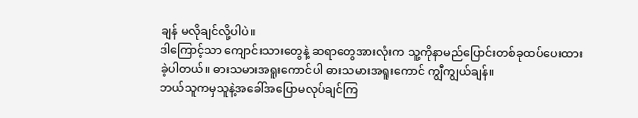ချန် မလိုချင်လို့ပါပဲ။
ဒါကြောင့်သာ ကျောင်းသားတွေနဲ့ ဆရာတွေအားလုံးက သူ့ကိုနာမည်ပြောင်းတစ်ခုထပ်ပေးထားခဲ့ပါတယ်။ ဓားသမားအရူးကောင်ပါ ဓားသမားအရူးကောင် ကျွီကျွယ်ချန်။
ဘယ်သူကမှသူနဲ့အခေါ်အပြောမလုပ်ချင်ကြ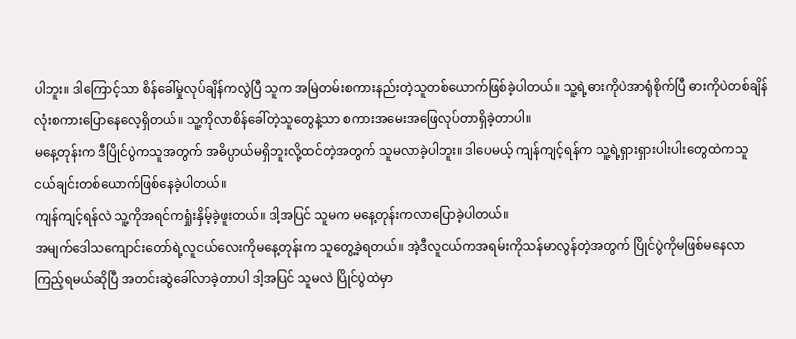ပါဘူး။ ဒါကြောင့်သာ စိန်ခေါ်မှုလုပ်ချိန်ကလွဲပြီ သူက အမြဲတမ်းစကားနည်းတဲ့သူတစ်ယောက်ဖြစ်ခဲ့ပါတယ်။ သူ့ရဲ့ဓားကိုပဲအာရုံစိုက်ပြီ ဓားကိုပဲတစ်ချိန်လုံးစကားပြောနေလေ့ရှိတယ်။ သူ့ကိုလာစိန်ခေါ်တဲ့သူတွေနဲ့သာ စကားအမေးအဖြေလုပ်တာရှိခဲ့တာပါ။
မနေ့တုန်းက ဒီပြိုင်ပွဲကသူအတွက် အဓိပ္ပာယ်မရှိဘူးလို့ထင်တဲ့အတွက် သူမလာခဲ့ပါဘူး။ ဒါပေမယ့် ကျန်ကျင့်ရန်က သူ့ရဲ့ရှားရှားပါးပါးတွေထဲကသူငယ်ချင်းတစ်ယောက်ဖြစ်နေခဲ့ပါတယ်။
ကျန်ကျင့်ရန်လဲ သူ့ကိုအရင်ကရှုံးနှိမ့်ခဲ့ဖူးတယ်။ ဒါ့အပြင် သူမက မနေ့တုန်းကလာပြောခဲ့ပါတယ်။
အမျက်ဒေါသကျောင်းတော်ရဲ့လူငယ်လေးကိုမနေ့တုန်းက သူတွေ့ခဲ့ရတယ်။ အဲ့ဒီလူငယ်ကအရမ်းကိုသန်မာလွန်တဲ့အတွက် ပြိုင်ပွဲကိုမဖြစ်မနေလာကြည့်ရမယ်ဆိုပြီ အတင်းဆွဲခေါ်လာခဲ့တာပါ ဒါ့အပြင် သူမလဲ ပြိုင်ပွဲထဲမှာ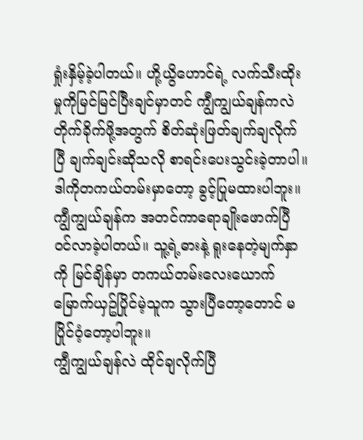ရှုံးနှိမ့်ခဲ့ပါတယ်။ ဟို့ယွိဟောင်ရဲ့ လက်သီးထိုးမှုကိုမြင်မြင်ပြီးချင်မှာတင် ကျွီကျွယ်ချန်ကလဲ တိုက်ခိုက်ဖို့အတွက် စိတ်ဆုံးဖြတ်ချက်ချလိုက်ပြီ ချက်ချင်းဆိုသလို စာရင်းပေးသွင်းခဲ့တာပါ။
ဒါကိုတကယ်တမ်းမှာတော့ ခွင့်ပြုမထားပါဘူး။ ကျွီကျွယ်ချန်က အတင်ကာရောချိုးဖောက်ပြီ၀င်လာခဲ့ပါတယ်။ သူ့ရဲ့ဓားနဲ့ ရူးနေတဲ့မျက်နှာကို မြင်ချိန်မှာ တကယ်တမ်းလေးယောက်မြောက်ယှဥ်ပြိုင်မဲ့သူက သွားပြီတော့တောင် မပြိုင်၀ံ့တော့ပါဘူး။
ကျွီကျွယ်ချန်လဲ ထိုင်ချလိုက်ပြီ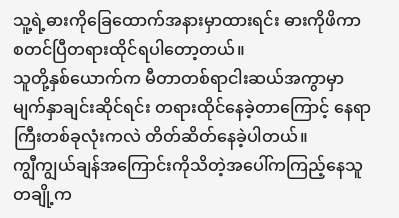သူ့ရဲ့ဓားကိုခြေထောက်အနားမှာထားရင်း ဓားကိုဖိကာစတင်ပြီတရားထိုင်ရပါတော့တယ်။
သူတို့နှစ်ယောက်က မီတာတစ်ရာငါးဆယ်အကွာမှာမျက်နှာချင်းဆိုင်ရင်း တရားထိုင်နေခဲ့တာကြောင့် နေရာကြီးတစ်ခုလုံးကလဲ တိတ်ဆိတ်နေခဲ့ပါတယ်။
ကျွီကျွယ်ချန်အကြောင်းကိုသိတဲ့အပေါ်ကကြည့်နေသူတချို့က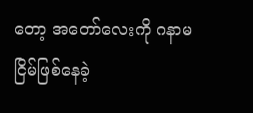တော့ အတော်လေးကို ဂနာမငြိမ်ဖြစ်နေခဲ့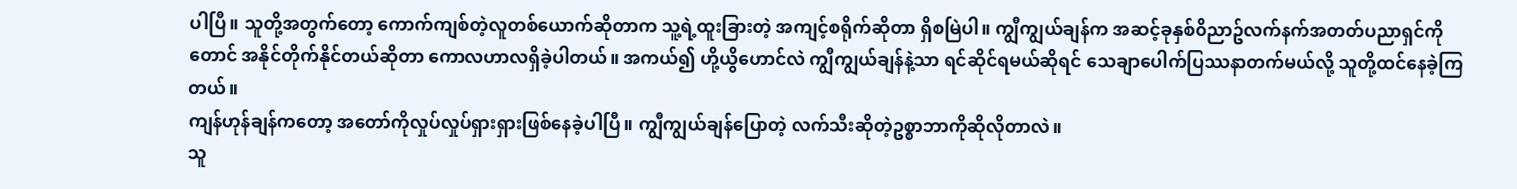ပါပြီ။ သူတို့အတွက်တော့ ကောက်ကျစ်တဲ့လူတစ်ယောက်ဆိုတာက သူ့ရဲ့ထူးခြားတဲ့ အကျင့်စရိုက်ဆိုတာ ရှိစမြဲပါ။ ကျွီကျွယ်ချန်က အဆင့်ခုနှစ်၀ိညာဥ်လက်နက်အတတ်ပညာရှင်ကိုတောင် အနိုင်တိုက်နိုင်တယ်ဆိုတာ ကောလဟာလရှိခဲ့ပါတယ်။ အကယ်၍ ဟို့ယွိဟောင်လဲ ကျွီကျွယ်ချန်နဲ့သာ ရင်ဆိုင်ရမယ်ဆိုရင် သေချာပေါက်ပြဿနာတက်မယ်လို့ သူတို့ထင်နေခဲ့ကြတယ်။
ကျန်ဟုန်ချန်ကတော့ အတော်ကိုလှုပ်လှုပ်ရှားရှားဖြစ်နေခဲ့ပါပြီ။ ကျွီကျွယ်ချန်ပြောတဲ့ လက်သီးဆိုတဲ့ဥစ္စာဘာကိုဆိုလိုတာလဲ။
သူ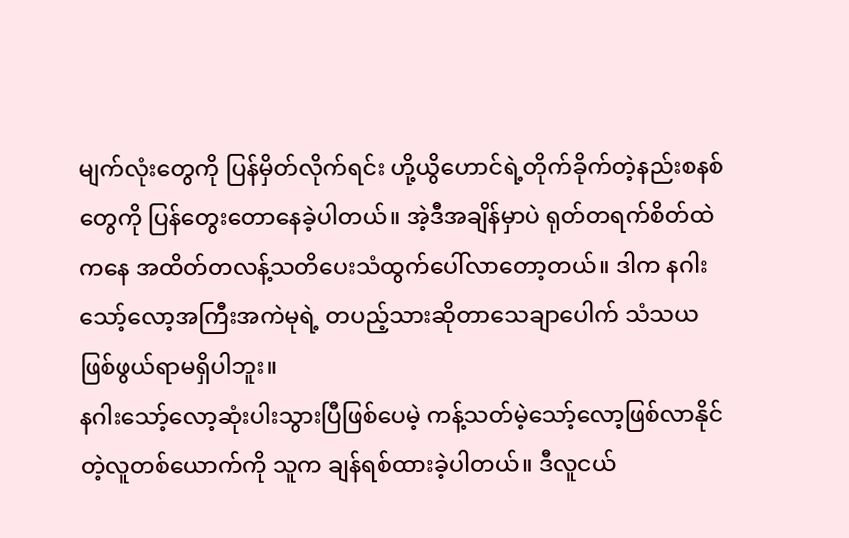မျက်လုံးတွေကို ပြန်မှိတ်လိုက်ရင်း ဟို့ယွိဟောင်ရဲ့တိုက်ခိုက်တဲ့နည်းစနစ်တွေကို ပြန်တွေးတောနေခဲ့ပါတယ်။ အဲ့ဒီအချိန်မှာပဲ ရုတ်တရက်စိတ်ထဲကနေ အထိတ်တလန့်သတိပေးသံထွက်ပေါ်လာတော့တယ်။ ဒါက နဂါးသော့်လော့အကြီးအကဲမုရဲ့ တပည့်သားဆိုတာသေချာပေါက် သံသယဖြစ်ဖွယ်ရာမရှိပါဘူး။
နဂါးသော့်လော့ဆုံးပါးသွားပြီဖြစ်ပေမဲ့ ကန့်သတ်မဲ့သော့်လော့ဖြစ်လာနိုင်တဲ့လူတစ်ယောက်ကို သူက ချန်ရစ်ထားခဲ့ပါတယ်။ ဒီလူငယ်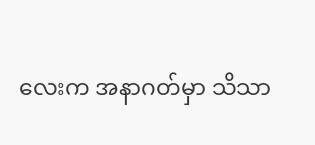လေးက အနာဂတ်မှာ သိသာ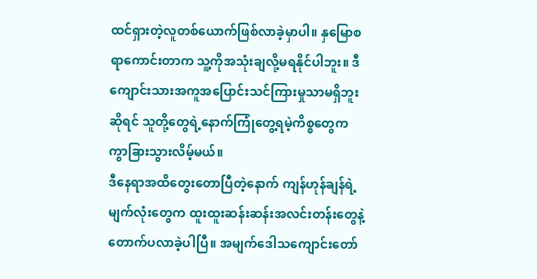ထင်ရှားတဲ့လူတစ်ယောက်ဖြစ်လာခဲ့မှာပါ။ နှမြောစရာကောင်းတာက သူ့ကိုအသုံးချလို့မရနိုင်ပါဘူး။ ဒီကျောင်းသားအကူအပြောင်းသင်ကြားမှုသာမရှိဘူးဆိုရင် သူတို့တွေရဲ့နောက်ကြုံတွေ့ရမဲ့ကိစ္စတွေက ကွာခြားသွားလိမ့်မယ်။
ဒီနေရာအထိတွေးတောပြီတဲ့နောက် ကျန်ဟုန်ချန်ရဲ့မျက်လုံးတွေက ထူးထူးဆန်းဆန်းအလင်းတန်းတွေနဲ့ တောက်ပလာခဲ့ပါပြီ။ အမျက်ဒေါသကျောင်းတော်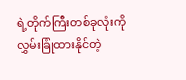ရဲ့တိုက်ကြီးတစ်ခုလုံးကို လွှမ်းခြုံထားနိုင်တဲ့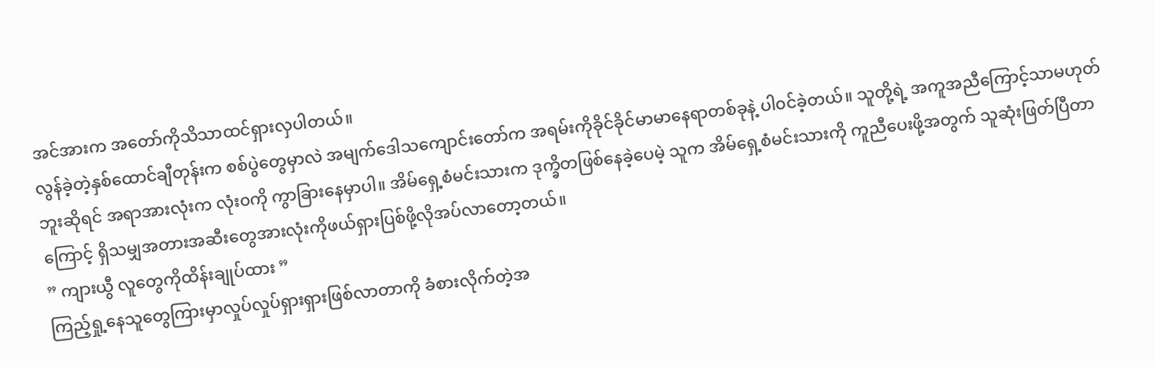အင်အားက အတော်ကိုသိသာထင်ရှားလှပါတယ်။
လွန်ခဲ့တဲ့နှစ်ထောင်ချီတုန်းက စစ်ပွဲတွေမှာလဲ အမျက်ဒေါသကျောင်းတော်က အရမ်းကိုခိုင်ခိုင်မာမာနေရာတစ်ခုနဲ့ ပါ၀င်ခဲ့တယ်။ သူတို့ရဲ့ အကူအညီကြောင့်သာမဟုတ်ဘူးဆိုရင် အရာအားလုံးက လုံး၀ကို ကွာခြားနေမှာပါ။ အိမ်ရှေ့စံမင်းသားက ဒုက္ခိတဖြစ်နေခဲ့ပေမဲ့ သူက အိမ်ရှေ့စံမင်းသားကို ကူညီပေးဖို့အတွက် သူဆုံးဖြတ်ပြီတာကြောင့် ရှိသမျှအတားအဆီးတွေအားလုံးကိုဖယ်ရှားပြစ်ဖို့လိုအပ်လာတော့တယ်။
” ကျားယွီ လူတွေကိုထိန်းချုပ်ထား ”
ကြည့်ရှု့နေသူတွေကြားမှာလှုပ်လှုပ်ရှားရှားဖြစ်လာတာကို ခံစားလိုက်တဲ့အ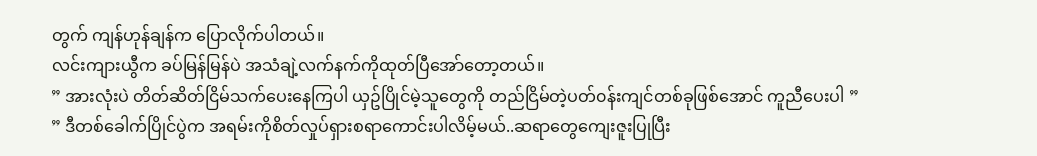တွက် ကျန်ဟုန်ချန်က ပြောလိုက်ပါတယ်။
လင်းကျားယွီက ခပ်မြန်မြန်ပဲ အသံချဲ့လက်နက်ကိုထုတ်ပြီအော်တော့တယ်။
” အားလုံးပဲ တိတ်ဆိတ်ငြိမ်သက်ပေးနေကြပါ ယှဥ်ပြိုင်မဲ့သူတွေကို တည်ငြိမ်တဲ့ပတ်၀န်းကျင်တစ်ခုဖြစ်အောင် ကူညီပေးပါ ”
” ဒီတစ်ခေါက်ပြိုင်ပွဲက အရမ်းကိုစိတ်လှုပ်ရှားစရာကောင်းပါလိမ့်မယ်..ဆရာတွေကျေးဇူးပြုပြီး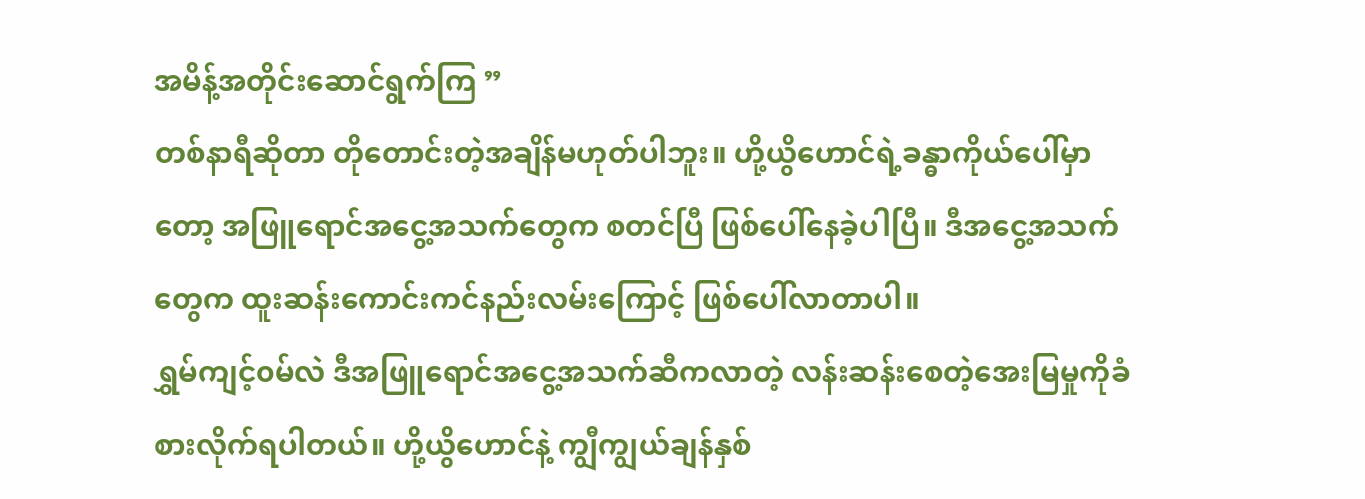အမိန့်အတိုင်းဆောင်ရွက်ကြ ”
တစ်နာရီဆိုတာ တိုတောင်းတဲ့အချိန်မဟုတ်ပါဘူး။ ဟို့ယွိဟောင်ရဲ့ခန္ဓာကိုယ်ပေါ်မှာတော့ အဖြူရောင်အငွေ့အသက်တွေက စတင်ပြီ ဖြစ်ပေါ်နေခဲ့ပါပြီ။ ဒီအငွေ့အသက်တွေက ထူးဆန်းကောင်းကင်နည်းလမ်းကြောင့် ဖြစ်ပေါ်လာတာပါ။
ရွှမ်ကျင့်၀မ်လဲ ဒီအဖြူရောင်အငွေ့အသက်ဆီကလာတဲ့ လန်းဆန်းစေတဲ့အေးမြမှုကိုခံစားလိုက်ရပါတယ်။ ဟို့ယွိဟောင်နဲ့ ကျွီကျွယ်ချန်နှစ်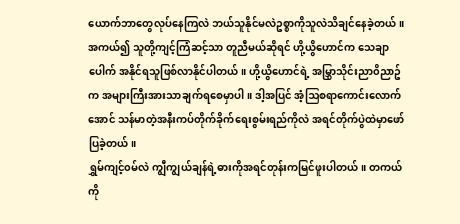ယောက်ဘာတွေလုပ်နေကြလဲ ဘယ်သူနိုင်မလဲဥစ္စာကိုသူလဲသိချင်နေခဲ့တယ်။
အကယ်၍ သူတို့ကျင့်ကြံဆင့်သာ တူညီမယ်ဆိုရင် ဟို့ယွိဟောင်က သေချာပေါက် အနိုင်ရသူဖြစ်လာနိုင်ပါတယ်။ ဟို့ယွိဟောင်ရဲ့ အမြွှာသိုင်းညာ၀ိညာဥ်က အများကြီးအားသာချက်ရစေမှာပါ။ ဒါ့အပြင် အံ့ဩစရာကောင်းလောက်အောင် သန်မာတဲ့အနီးကပ်တိုက်ခိုက်ရေးစွမ်းရည်ကိုလဲ အရင်တိုက်ပွဲထဲမှာဖော်ပြခဲ့တယ်။
ရွှမ်ကျင့်၀မ်လဲ ကျွီကျွယ်ချန်ရဲ့ဓားကိုအရင်တုန်းကမြင်ဖူးပါတယ်။ တကယ်ကို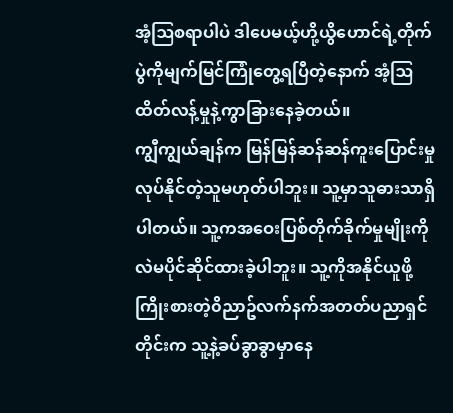အံ့ဩစရာပါပဲ ဒါပေမယ့်ဟို့ယွိဟောင်ရဲ့တိုက်ပွဲကိုမျက်မြင်ကြုံတွေ့ရပြီတဲ့နောက် အံ့ဩထိတ်လန့်မှုနဲ့ကွာခြားနေခဲ့တယ်။
ကျွီကျွယ်ချန်က မြန်မြန်ဆန်ဆန်ကူးပြောင်းမှုလုပ်နိုင်တဲ့သူမဟုတ်ပါဘူး။ သူ့မှာသူဓားသာရှိပါတယ်။ သူ့ကအဝေးပြစ်တိုက်ခိုက်မှုမျိုးကိုလဲမပိုင်ဆိုင်ထားခဲ့ပါဘူး။ သူ့ကိုအနိုင်ယူဖို့ကြိုးစားတဲ့၀ိညာဥ်လက်နက်အတတ်ပညာရှင်တိုင်းက သူ့နဲ့ခပ်ခွာခွာမှာနေ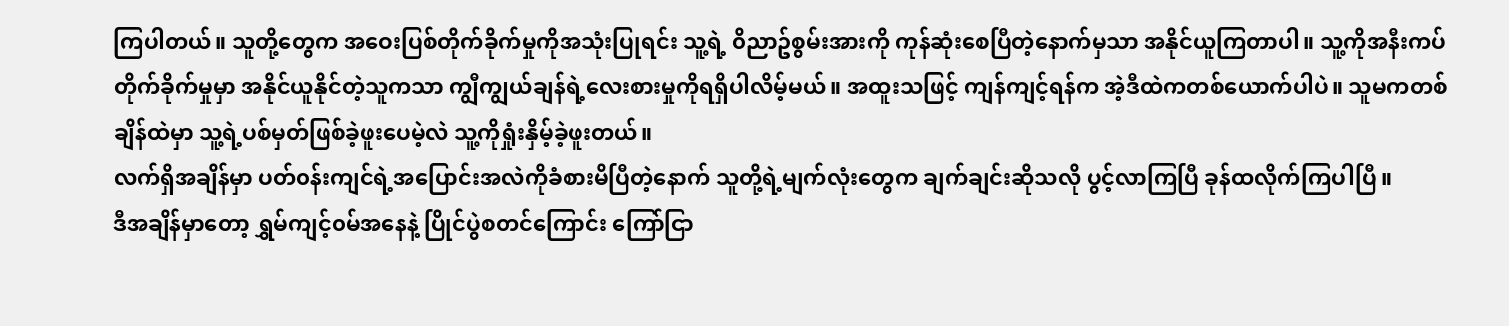ကြပါတယ်။ သူတို့တွေက အဝေးပြစ်တိုက်ခိုက်မှုကိုအသုံးပြုရင်း သူ့ရဲ့ ၀ိညာဥ်စွမ်းအားကို ကုန်ဆုံးစေပြီတဲ့နောက်မှသာ အနိုင်ယူကြတာပါ။ သူ့ကိုအနီးကပ်တိုက်ခိုက်မှုမှာ အနိုင်ယူနိုင်တဲ့သူကသာ ကျွီကျွယ်ချန်ရဲ့လေးစားမှုကိုရရှိပါလိမ့်မယ်။ အထူးသဖြင့် ကျန်ကျင့်ရန်က အဲ့ဒီထဲကတစ်ယောက်ပါပဲ။ သူမကတစ်ချိန်ထဲမှာ သူ့ရဲ့ပစ်မှတ်ဖြစ်ခဲ့ဖူးပေမဲ့လဲ သူ့ကိုရှုံးနှိမ့်ခဲ့ဖူးတယ်။
လက်ရှိအချိန်မှာ ပတ်၀န်းကျင်ရဲ့အပြောင်းအလဲကိုခံစားမိပြီတဲ့နောက် သူတို့ရဲ့မျက်လုံးတွေက ချက်ချင်းဆိုသလို ပွင့်လာကြပြီ ခုန်ထလိုက်ကြပါပြီ။
ဒီအချိန်မှာတော့ ရွှမ်ကျင့်၀မ်အနေနဲ့ ပြိုင်ပွဲစတင်ကြောင်း ကြော်ငြာ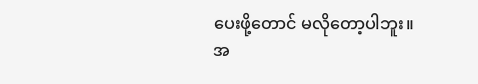ပေးဖို့တောင် မလိုတော့ပါဘူး။
အ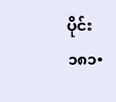ပိုင်း ၁၈၁•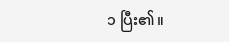၁ ပြီး၏။